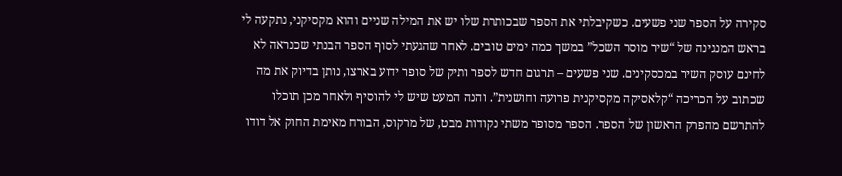סקירה על הספר שני פשעים. כשקיבלתי את הספר שבכותרת שלו יש את המילה שניים והוא מקסיקני, נתקעה לי בראש המנגינה של “שיר מוסר השכל” במשך כמה ימים טובים. לאחר שהגעתי לסוף הספר הבנתי שכנראה לא לחינם עוסק השיר במכסקינים. שני פשעים – תרגום חדש לספר ותיק של סופר ידוע בארצו, נותן בדיוק את מה שכתוב על הכריכה “קלאסיקה מקסיקנית פרועה וחושנית”. והנה המעט שיש לי להוסיף ולאחר מכן תוכלו להתרשם מהפרק הראשון של הספר. הספר מסופר משתי נקודות מבט, של מרקוס, הבורח מאימת החוק אל דודו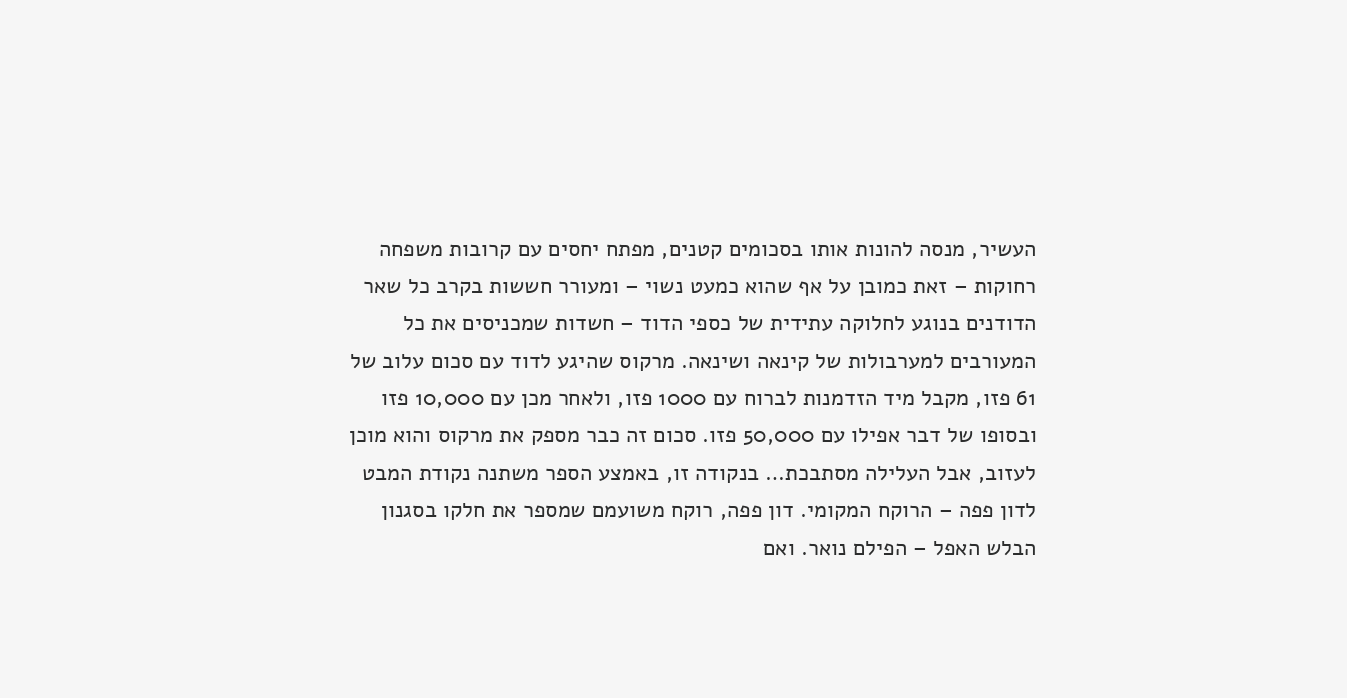העשיר, מנסה להונות אותו בסכומים קטנים, מפתח יחסים עם קרובות משפחה רחוקות – זאת כמובן על אף שהוא כמעט נשוי – ומעורר חששות בקרב כל שאר הדודנים בנוגע לחלוקה עתידית של כספי הדוד – חשדות שמכניסים את כל המעורבים למערבולות של קינאה ושינאה. מרקוס שהיגע לדוד עם סכום עלוב של 61 פזו, מקבל מיד הזדמנות לברוח עם 1000 פזו, ולאחר מכן עם 10,000 פזו ובסופו של דבר אפילו עם 50,000 פזו. סכום זה כבר מספק את מרקוס והוא מוכן לעזוב, אבל העלילה מסתבכת… בנקודה זו, באמצע הספר משתנה נקודת המבט לדון פפה – הרוקח המקומי. דון פפה, רוקח משועמם שמספר את חלקו בסגנון הבלש האפל – הפילם נואר. ואם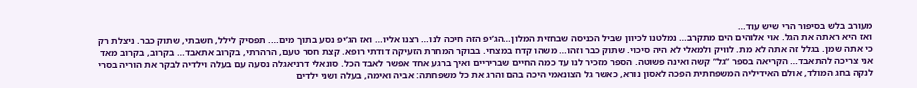מעורב בלש בסיפור הרי שיש עוד…
ואז היא ראתה את הגל. אוי אלוהים הים מתקרב… נמלטנו לכיוון שביל הכניסה שבחזית המלון…הג’יפ הזה חיכה לנו… רצנו אליו… ואז הג’יפ נסע בתוך מים…. תפסיק לילל, חשבתי, שתוק כבר. ניצלת רק כי אתה שמן. בגלל זה אתה לא מת. לוויק ולמאלי לא היה סיכוי. שתוק כבר וזהו… משהו קדח במצחי. בבוקר המחרת הזעיקה דודתי רופא. קצת חסר טעם, הרהרתי, בקרוב אתאבד… בקרוב, בקרוב מאד אני צריכה להתאבד… הקריאה בספר “גל” קשה ואינה פשוטה. הספר מזכיר לנו עד כמה החיים שבריריים ואיך ברגע אחד אפשר לאבד הכל. סונאלי דרניאגלה נסעה עם בעלה וילדיה לבקר את הוריה בסרי לנקה בחג המולד, אולם האידיליה המשפחתית הפכה לאסון נורא, כאשר גל הצונאמי היכה בהם והרג את כל משפחתה: אביה ואימה, בעלה ושני ילדים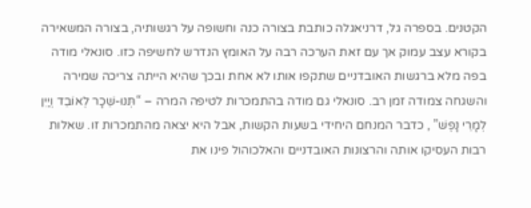הקטנים. בספרה גל, דרניאגלה כותבת בצורה כנה וחשופה על רגשותיה, בצורה המשאירה בקורא עצב עמוק אך עם זאת הערכה רבה על האומץ הנדרש לחשיפה כזו. סונאלי מודה בפה מלא ברגשות האובדניים שתקפו אותו לא אחת ובכך שהיא הייתה צריכה שמירה והשגחה צמודה זמן רב. סונאלי גם מודה בהתמכרות לטיפה המרה – “תְּנוּ-שֵׁכָר לְאוֹבֵד וְיַיִן לְמָרֵי נָפֶשׁ” , כדבר המנחם היחידי בשעות הקשות, אבל היא יצאה מהתמכרות זו. שאלות רבות העסיקו אותה והרצונות האובדניים והאלכוהול פינו את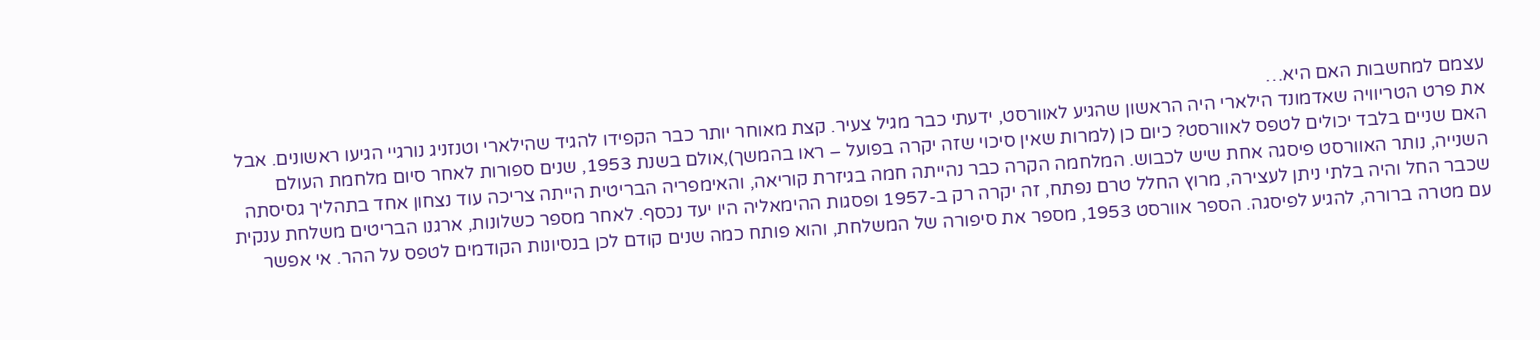עצמם למחשבות האם היא…
את פרט הטריוויה שאדמונד הילארי היה הראשון שהגיע לאוורסט, ידעתי כבר מגיל צעיר. קצת מאוחר יותר כבר הקפידו להגיד שהילארי וטנזניג נורגיי הגיעו ראשונים. אבל האם שניים בלבד יכולים לטפס לאוורסט? כיום כן (למרות שאין סיכוי שזה יקרה בפועל – ראו בהמשך),אולם בשנת 1953, שנים ספורות לאחר סיום מלחמת העולם השנייה, נותר האוורסט פיסגה אחת שיש לכבוש. המלחמה הקרה כבר נהייתה חמה בגיזרת קוריאה, והאימפריה הבריטית הייתה צריכה עוד נצחון אחד בתהליך גסיסתה שכבר החל והיה בלתי ניתן לעצירה, מרוץ החלל טרם נפתח, זה יקרה רק ב-1957 ופסגות ההימאליה היו יעד נכסף. לאחר מספר כשלונות, ארגנו הבריטים משלחת ענקית עם מטרה ברורה, להגיע לפיסגה. הספר אוורסט 1953, מספר את סיפורה של המשלחת, והוא פותח כמה שנים קודם לכן בנסיונות הקודמים לטפס על ההר. אי אפשר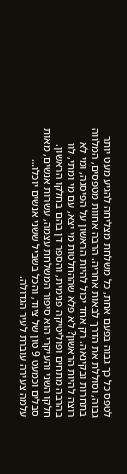לטפס כל כך גבוה בפעם אחת, כל משלחת מצליחה להגיע מעט יותר גבוה, וסוללת את הדרך לבאות אחריה. הרבה אחוות מטפסים, המלווה בתחרות ובקינאה. רק אחד יכול להיות הראשון על הפיסגה, ומי לא רוצה להיות הראשון? לא פלא שההחלטות מי יצא, עם מי ומתי, לוו בהרבה מתחים ופוליטיקה פנימית, והספר דן בהם בחלקו הראשון. חלקו השני והעיקרי הוא סיפור המשלחת עצמה, עשרות אנשים, מאות סבלים וכמעט 9 טון של ציוד, והכל בשביל ששני אנשים יוכלו…
עלמה צעירה עוברת לעיר הגדולה.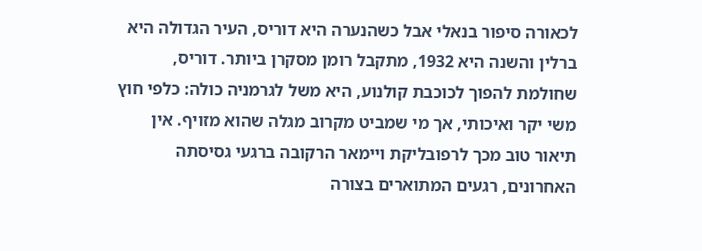לכאורה סיפור בנאלי אבל כשהנערה היא דוריס, העיר הגדולה היא ברלין והשנה היא 1932, מתקבל רומן מסקרן ביותר. דוריס, שחולמת להפוך לכוכבת קולנוע, היא משל לגרמניה כולה: כלפי חוץ משי יקר ואיכותי, אך מי שמביט מקרוב מגלה שהוא מזויף. אין תיאור טוב מכך לרפובליקת ויימאר הרקובה ברגעי גסיסתה האחרונים, רגעים המתוארים בצורה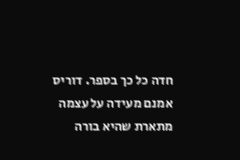חדה כל כך בספר. דוריס אמנם מעידה על עצמה מתארת שהיא בורה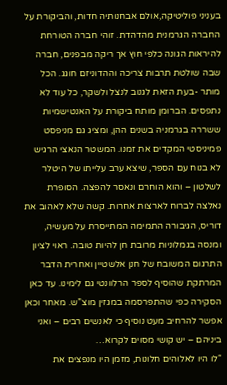בעניני פוליטיקה,אולם אבחנותיה חדות, והביקורת על החברה הגרמנית מהדהדת. זוהי חברה הטורחת להיראות הגונה כלפי חוץ אך ריקה מבפנים, חברה שבה שולטת תרבות צריכה וההדוניזם חוגג. הכל מותר -בעת הזאת לגנוב לנצל ולשקר, כל עוד לא נתפסים. הברומן מותח ביקורת על האנטישמיות ששררה בגרמניה בשנים ההן, ומציג גם מניפסט פמיניסטי המקדים את זמנו. המשטר הנאצי הרגיש לא בנוח עם הספר, שיצא ערב עלייתו של היטלר לשלטון – והוא הוחרם ונאסר להפצה. הסופרת נאלצה לברוח לארצות אחרות. קשה שלא לאהוב את דוריס, הגיבורה התמימה המתייסרת על מעשיה, ומנסה בגמלוניות מרובת חן להיות טובה. ראוי לציון התרגום המשובח של חנן אלשטיין ואחרית הדבר המרתקת שהוסיף לספר הרלוונטי גם לימינו. עד כאן הסקירה כפי שהתפרסמה במגזין מוצ”ש. מאחר וכאן אפשר להרחיב מעט נוסיף כי לאנשים רבים – ואני ביניהם – יש קושי מסוים לקרוא…
“לו היו לאלוהים חלונות, מזמן היו מנפצים את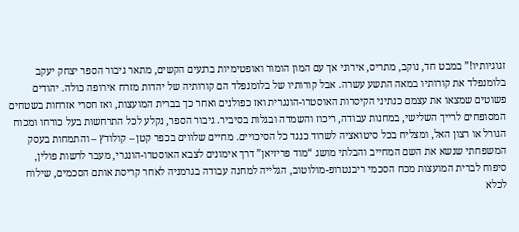זגוגיותיו!” במבט חד, נוקב, מתריס, אירוני אך עם המון הומור ואופטימיות ברגעים הקשים, מתאר גיבור הספר יצחק יעקב בלומנפלד את קורותיו במאה התשע עשרה. אבל קורותיו של בלומנפלד הם קורותיה של יהדות מזרח אירופה כולה. יהודים פשוטים שמצאו את עצמם כנתיני הקיסרות האוסטרו-הונגרית ואז כפולנים ואחר כך בברית המועצות, ואז חסרי אזרחות בשטחים המסופחים לרייך השלישי, במחנות עבודה, ריכוז והשמדה ובגלות בסיביר. גיבור הספר, נקלע לכל התרחשות בעל כורחו ומכוח הגורל או רצון האל, ומצליח בכל סיטואציה לשרוד כנגד כל הסיכויים. מחיים שלווים בכפר קטן – קולודץ – והתמחות בעסק המשפחתי שנשא את השם המחייב והבלתי מושג “מוד פריזיאן” דרך אימונים לצבא האוסטרו-הונגרי, מעבר לרשות פולין, סיפוח לברית המועצות מכח הסכמי ריבנטרופ-מולוטוב, הגלייה למחנה עבודה בגרמניה לאחר קריסת אותם הסכמים, שילוח לכלא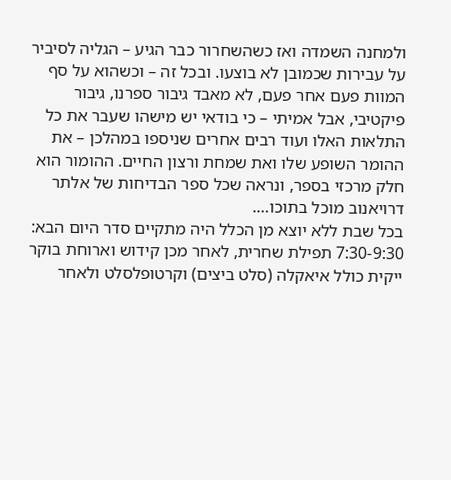ולמחנה השמדה ואז כשהשחרור כבר הגיע – הגליה לסיביר על עבירות שכמובן לא בוצעו. ובכל זה – וכשהוא על סף המוות פעם אחר פעם, לא מאבד גיבור ספרנו, גיבור פיקטיבי, אבל אמיתי – כי בודאי יש מישהו שעבר את כל התלאות האלו ועוד רבים אחרים שניספו במהלכן – את ההומר השופע שלו ואת שמחת ורצון החיים. ההומור הוא חלק מרכזי בספר, ונראה שכל ספר הבדיחות של אלתר דרויאנוב מוכל בתוכו….
בכל שבת ללא יוצא מן הכלל היה מתקיים סדר היום הבא: 7:30-9:30 תפילת שחרית, לאחר מכן קידוש וארוחת בוקר ייקית כולל איאקלה (סלט ביצים) וקרטופלסלט ולאחר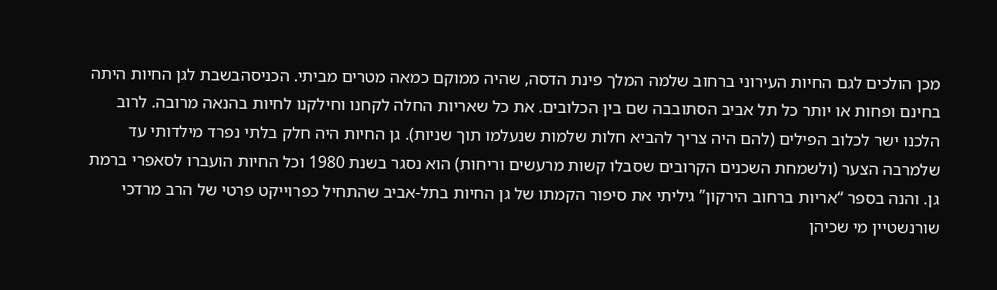מכן הולכים לגם החיות העירוני ברחוב שלמה המלך פינת הדסה, שהיה ממוקם כמאה מטרים מביתי. הכניסהבשבת לגן החיות היתה בחינם ופחות או יותר כל תל אביב הסתובבה שם בין הכלובים. את כל שאריות החלה לקחנו וחילקנו לחיות בהנאה מרובה. לרוב הלכנו ישר לכלוב הפילים (להם היה צריך להביא חלות שלמות שנעלמו תוך שניות). גן החיות היה חלק בלתי נפרד מילדותי עד שלמרבה הצער (ולשמחת השכנים הקרובים שסבלו קשות מרעשים וריחות) הוא נסגר בשנת 1980 וכל החיות הועברו לסאפרי ברמת גן. והנה בספר “אריות ברחוב הירקון” גיליתי את סיפור הקמתו של גן החיות בתל-אביב שהתחיל כפרוייקט פרטי של הרב מרדכי שורנשטיין מי שכיהן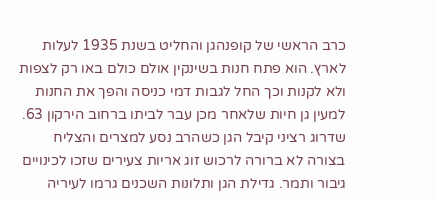כרב הראשי של קופנהגן והחליט בשנת 1935 לעלות לארץ. הוא פתח חנות בשינקין אולם כולם באו רק לצפות ולא לקנות וכך החל לגבות דמי כניסה והפך את החנות למעין גן חיות שלאחר מכן עבר לביתו ברחוב הירקון 63. שדרוג רציני קיבל הגן כשהרב נסע למצרים והצליח בצורה לא ברורה לרכוש זוג אריות צעירים שזכו לכינויים גיבור ותמר. גדילת הגן ותלונות השכנים גרמו לעיריה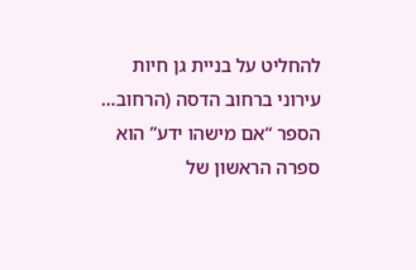להחליט על בניית גן חיות עירוני ברחוב הדסה (הרחוב…
הספר “אם מישהו ידע” הוא ספרה הראשון של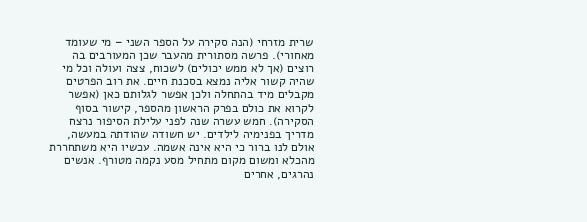שרית מזרחי (הנה סקירה על הספר השני – מי שעומד מאחורי). פרשה מסתורית מהעבר שכן המעורבים בה רוצים (אך לא ממש יכולים) לשכוח, צצה ועולה וכל מי שהיה קשור אליה נמצא בסכנת חיים. את רוב הפרטים מקבלים מיד בהתחלה ולכן אפשר לגלותם כאן (אפשר לקרוא את כולם בפרק הראשון מהספר, קישור בסוף הסקירה). חמש עשרה שנה לפני עלילת הסיפור נרצח מדריך בפנימיה לילדים. יש חשודה שהודתה במעשה, אולם לנו ברור כי היא אינה אשמה. עכשיו היא משתחררת מהכלא ומשום מקום מתחיל מסע נקמה מטורף. אנשים נהרגים, אחרים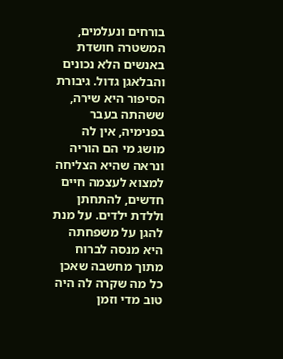בורחים ונעלמים, המשטרה חושדת באנשים הלא נכונים והבלאגן גדול. גיבורת הסיפור היא שירה, ששהתה בעבר בפנימיה, אין לה מושג מי הם הוריה ונראה שהיא הצליחה למצוא לעצמה חיים חדשים, להתחתן וללדת ילדים. על מנת להגן על משפחתה היא מנסה לברוח מתוך מחשבה שאכן כל מה שקרה לה היה טוב מדי וזמן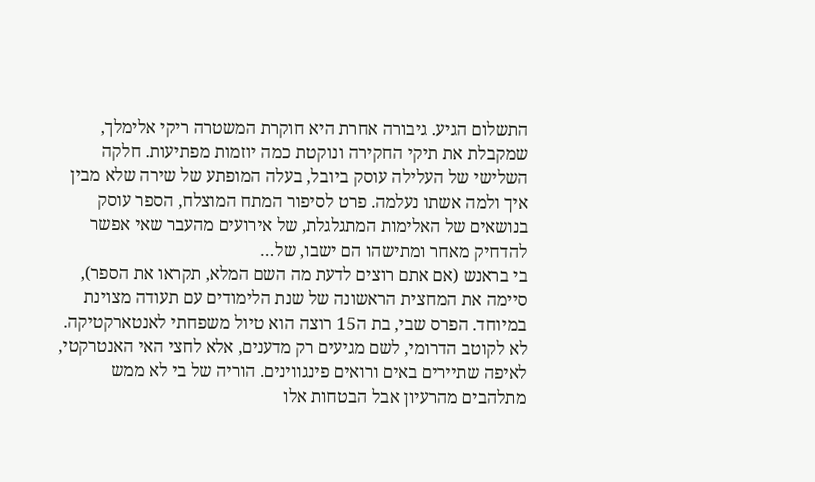התשלום הגיע. גיבורה אחרת היא חוקרת המשטרה ריקי אלימלך, שמקבלת את תיקי החקירה ונוקטת כמה יוזמות מפתיעות. חלקה השלישי של העלילה עוסק ביובל, בעלה המופתע של שירה שלא מבין איך ולמה אשתו נעלמה. פרט לסיפור המתח המוצלח, הספר עוסק בנושאים של האלימות המתגלגלת, של אירועים מהעבר שאי אפשר להדחיק מאחר ומתישהו הם ישבו, של…
בי בראנש (אם אתם רוצים לדעת מה השם המלא, תקראו את הספר), סיימה את המחצית הראשונה של שנת הלימודים עם תעודה מצוינת במיוחד. הפרס שבי, בת ה15 רוצה הוא טיול משפחתי לאנטארקטיקה. לא לקוטב הדרומי, לשם מגיעים רק מדענים, אלא לחצי האי האנטרקטי, לאיפה שתיירים באים ורואים פינגווינים. הוריה של בי לא ממש מתלהבים מהרעיון אבל הבטחות אלו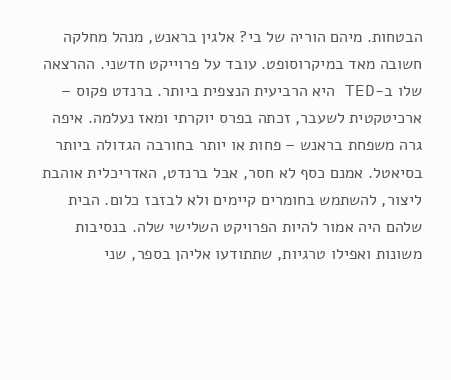הבטחות. מיהם הוריה של בי? אלגין בראנש, מנהל מחלקה חשובה מאד במיקרוסופט. עובד על פרוייקט חדשני. ההרצאה שלו ב-TED היא הרביעית הנצפית ביותר. ברנדט פקוס – ארכיטקטית לשעבר, זכתה בפרס יוקרתי ומאז נעלמה. איפה גרה משפחת בראנש – פחות או יותר בחורבה הגדולה ביותר בסיאטל. אמנם כסף לא חסר, אבל ברנדט, האדריכלית אוהבת ליצור, להשתמש בחומרים קיימים ולא לבזבז כלום. הבית שלהם היה אמור להיות הפרויקט השלישי שלה. בנסיבות משונות ואפילו טרגיות, שתתודעו אליהן בספר, שני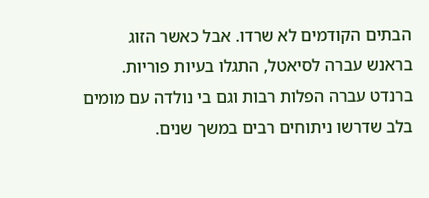הבתים הקודמים לא שרדו. אבל כאשר הזוג בראנש עברה לסיאטל, התגלו בעיות פוריות. ברנדט עברה הפלות רבות וגם בי נולדה עם מומים בלב שדרשו ניתוחים רבים במשך שנים.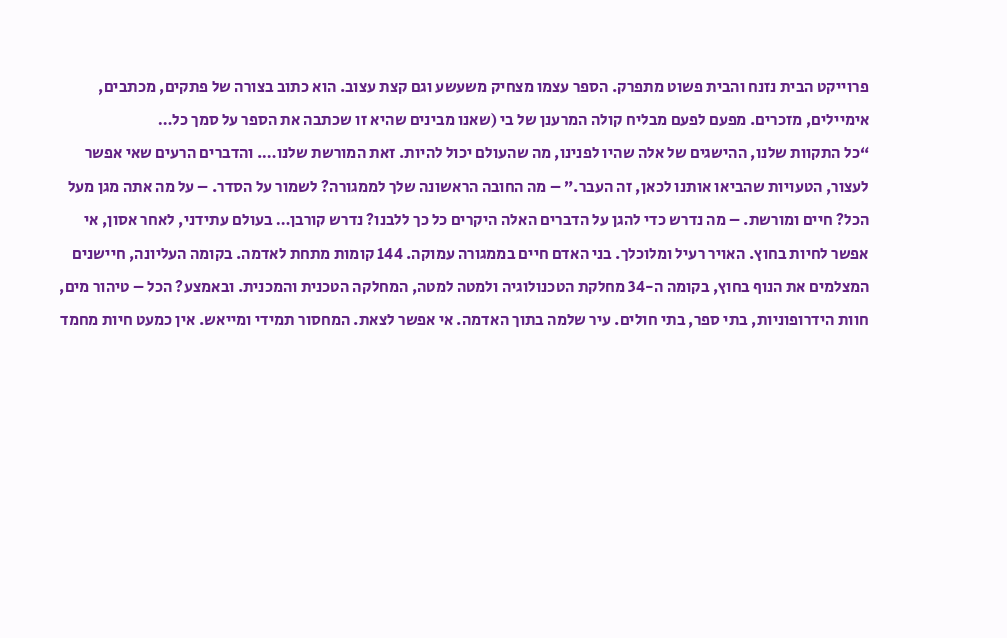פרוייקט הבית נזנח והבית פשוט מתפרק. הספר עצמו מצחיק משעשע וגם קצת עצוב. הוא כתוב בצורה של פתקים, מכתבים, אימיילים, מזכרים. מפעם לפעם מבליח קולה המרענן של בי (שאנו מבינים שהיא זו שכתבה את הספר על סמך כל…
“כל התקוות שלנו, ההישגים של אלה שהיו לפנינו, מה שהעולם יכול להיות. זאת המורשת שלנו…. והדברים הרעים שאי אפשר לעצור, הטעויות שהביאו אותנו לכאן, זה העבר.” – מה החובה הראשונה שלך לממגורה? לשמור על הסדר. – על מה אתה מגן מעל הכל? חיים ומורשת. – מה נדרש כדי להגן על הדברים האלה היקרים כל כך ללבנו? נדרש קורבן… בעולם עתידני, לאחר אסון, אי אפשר לחיות בחוץ. האויר רעיל ומלוכלך. בני האדם חיים בממגורה עמוקה. 144 קומות מתחת לאדמה. בקומה העליונה, חיישנים המצלמים את הנוף בחוץ, בקומה ה-34 מחלקת הטכנולוגיה ולמטה למטה, המחלקה הטכנית והמכנית. ובאמצע? הכל – טיהור מים, חוות הידרופוניות, בתי ספר, בתי חולים. עיר שלמה בתוך האדמה. אי אפשר לצאת. המחסור תמידי ומייאש. אין כמעט חיות מחמד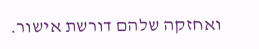ואחזקה שלהם דורשת אישור.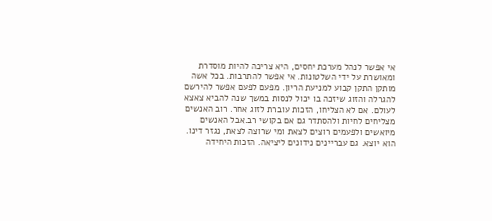אי אפשר לנהל מערכת יחסים, היא צריכה להיות מוסדרת ומאושרת על ידי השלטונות. אי אפשר להתרבות. בכל אשה מותקן התקן קבוע למניעת הריון. מפעם לפעם אפשר להירשם להגרלה והזוג שיזכה בו יכול לנסות במשך שנה להביא צאצא לעולם. אם לא הצליחו, הזכות עוברת לזוג אחר. רוב האנשים מצליחים לחיות ולהסתדר גם אם בקושי רב.אבל האנשים מיואשים ולפעמים רוצים לצאת ומי שרוצה לצאת, נגזר דינו. הוא יוצא. גם עבריינים נידונים ליציאה. הזכות היחידה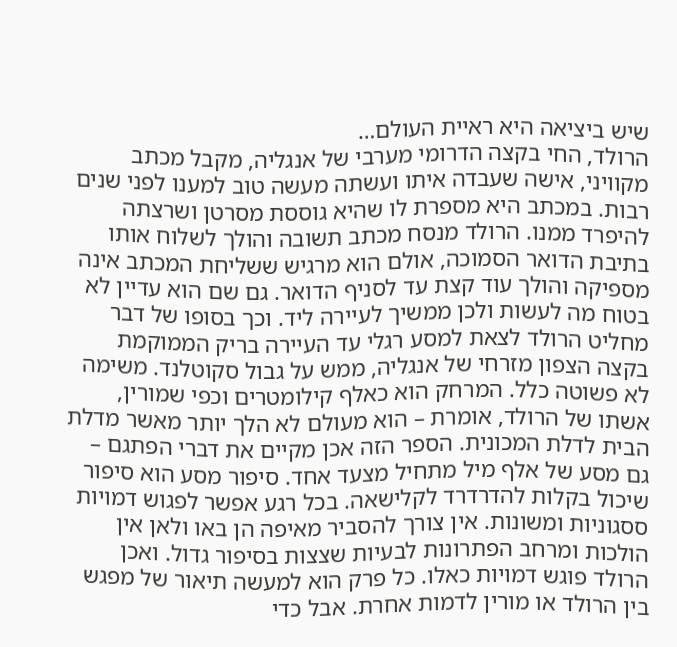שיש ביציאה היא ראיית העולם…
הרולד, החי בקצה הדרומי מערבי של אנגליה, מקבל מכתב מקוויני, אישה שעבדה איתו ועשתה מעשה טוב למענו לפני שנים רבות. במכתב היא מספרת לו שהיא גוססת מסרטן ושרצתה להיפרד ממנו. הרולד מנסח מכתב תשובה והולך לשלוח אותו בתיבת הדואר הסמוכה, אולם הוא מרגיש ששליחת המכתב אינה מספיקה והולך עוד קצת עד לסניף הדואר. גם שם הוא עדיין לא בטוח מה לעשות ולכן ממשיך לעיירה ליד. וכך בסופו של דבר מחליט הרולד לצאת למסע רגלי עד העיירה בריק הממוקמת בקצה הצפון מזרחי של אנגליה, ממש על גבול סקוטלנד. משימה לא פשוטה כלל. המרחק הוא כאלף קילומטרים וכפי שמורין, אשתו של הרולד, אומרת – הוא מעולם לא הלך יותר מאשר מדלת הבית לדלת המכונית. הספר הזה אכן מקיים את דברי הפתגם – גם מסע של אלף מיל מתחיל מצעד אחד. סיפור מסע הוא סיפור שיכול בקלות להדרדרד לקלישאה. בכל רגע אפשר לפגוש דמויות ססגוניות ומשונות. אין צורך להסביר מאיפה הן באו ולאן אין הולכות ומרחב הפתרונות לבעיות שצצות בסיפור גדול. ואכן הרולד פוגש דמויות כאלו. כל פרק הוא למעשה תיאור של מפגש בין הרולד או מורין לדמות אחרת. אבל כדי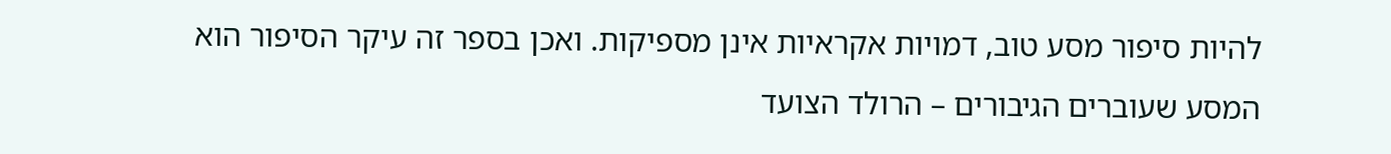להיות סיפור מסע טוב, דמויות אקראיות אינן מספיקות. ואכן בספר זה עיקר הסיפור הוא המסע שעוברים הגיבורים – הרולד הצועד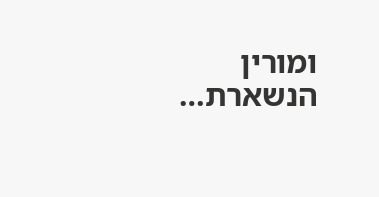ומורין הנשארת…